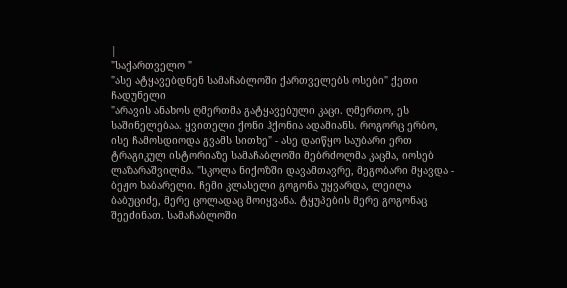|
"საქართველო "
"ასე ატყავებდნენ სამაჩაბლოში ქართველებს ოსები" ქეთი ჩადუნელი
"არავის ანახოს ღმერთმა გატყავებული კაცი. ღმერთო, ეს საშინელებაა. ყვითელი ქონი ჰქონია ადამიანს. როგორც ერბო, ისე ჩამოსდიოდა გვამს სითხე" - ასე დაიწყო საუბარი ერთ ტრაგიკულ ისტორიაზე სამაჩაბლოში მებრძოლმა კაცმა, იოსებ ლაზარაშვილმა. "სკოლა ნიქოზში დავამთავრე, მეგობარი მყავდა - ბეჟო ხაბარელი. ჩემი კლასელი გოგონა უყვარდა, ლეილა ბაბუციძე, მერე ცოლადაც მოიყვანა. ტყუპების მერე გოგონაც შეეძინათ. სამაჩაბლოში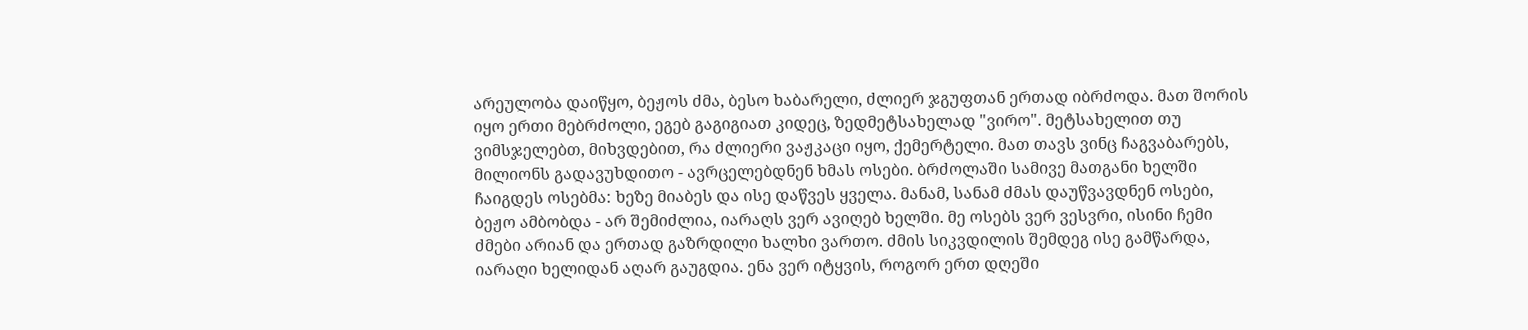არეულობა დაიწყო, ბეჟოს ძმა, ბესო ხაბარელი, ძლიერ ჯგუფთან ერთად იბრძოდა. მათ შორის იყო ერთი მებრძოლი, ეგებ გაგიგიათ კიდეც, ზედმეტსახელად "ვირო". მეტსახელით თუ ვიმსჯელებთ, მიხვდებით, რა ძლიერი ვაჟკაცი იყო, ქემერტელი. მათ თავს ვინც ჩაგვაბარებს, მილიონს გადავუხდითო - ავრცელებდნენ ხმას ოსები. ბრძოლაში სამივე მათგანი ხელში ჩაიგდეს ოსებმა: ხეზე მიაბეს და ისე დაწვეს ყველა. მანამ, სანამ ძმას დაუწვავდნენ ოსები, ბეჟო ამბობდა - არ შემიძლია, იარაღს ვერ ავიღებ ხელში. მე ოსებს ვერ ვესვრი, ისინი ჩემი ძმები არიან და ერთად გაზრდილი ხალხი ვართო. ძმის სიკვდილის შემდეგ ისე გამწარდა, იარაღი ხელიდან აღარ გაუგდია. ენა ვერ იტყვის, როგორ ერთ დღეში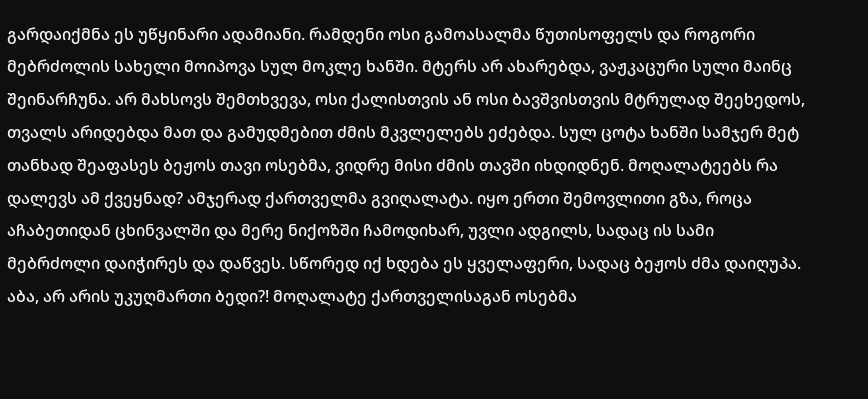გარდაიქმნა ეს უწყინარი ადამიანი. რამდენი ოსი გამოასალმა წუთისოფელს და როგორი მებრძოლის სახელი მოიპოვა სულ მოკლე ხანში. მტერს არ ახარებდა, ვაჟკაცური სული მაინც შეინარჩუნა. არ მახსოვს შემთხვევა, ოსი ქალისთვის ან ოსი ბავშვისთვის მტრულად შეეხედოს, თვალს არიდებდა მათ და გამუდმებით ძმის მკვლელებს ეძებდა. სულ ცოტა ხანში სამჯერ მეტ თანხად შეაფასეს ბეჟოს თავი ოსებმა, ვიდრე მისი ძმის თავში იხდიდნენ. მოღალატეებს რა დალევს ამ ქვეყნად? ამჯერად ქართველმა გვიღალატა. იყო ერთი შემოვლითი გზა, როცა აჩაბეთიდან ცხინვალში და მერე ნიქოზში ჩამოდიხარ, უვლი ადგილს, სადაც ის სამი მებრძოლი დაიჭირეს და დაწვეს. სწორედ იქ ხდება ეს ყველაფერი, სადაც ბეჟოს ძმა დაიღუპა. აბა, არ არის უკუღმართი ბედი?! მოღალატე ქართველისაგან ოსებმა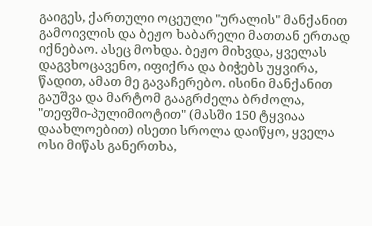გაიგეს, ქართული ოცეული "ურალის" მანქანით გამოივლის და ბეჟო ხაბარელი მათთან ერთად იქნებაო. ასეც მოხდა. ბეჟო მიხვდა, ყველას დაგვხოცავენო, იფიქრა და ბიჭებს უყვირა, წადით, ამათ მე გავაჩერებო. ისინი მანქანით გაუშვა და მარტომ გააგრძელა ბრძოლა, "თეფში-პულიმიოტით" (მასში 150 ტყვიაა დაახლოებით) ისეთი სროლა დაიწყო, ყველა ოსი მიწას განერთხა,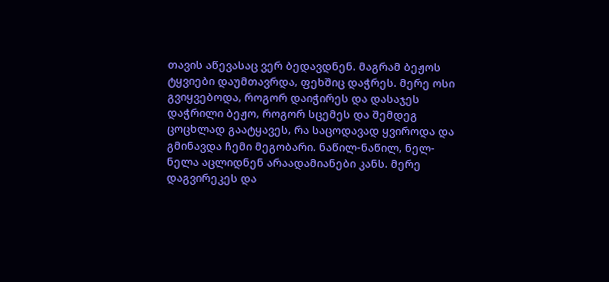თავის აწევასაც ვერ ბედავდნენ. მაგრამ ბეჟოს ტყვიები დაუმთავრდა, ფეხშიც დაჭრეს. მერე ოსი გვიყვებოდა, როგორ დაიჭირეს და დასაჯეს დაჭრილი ბეჟო, როგორ სცემეს და შემდეგ ცოცხლად გაატყავეს, რა საცოდავად ყვიროდა და გმინავდა ჩემი მეგობარი. ნაწილ-ნაწილ, ნელ-ნელა აცლიდნენ არაადამიანები კანს. მერე დაგვირეკეს და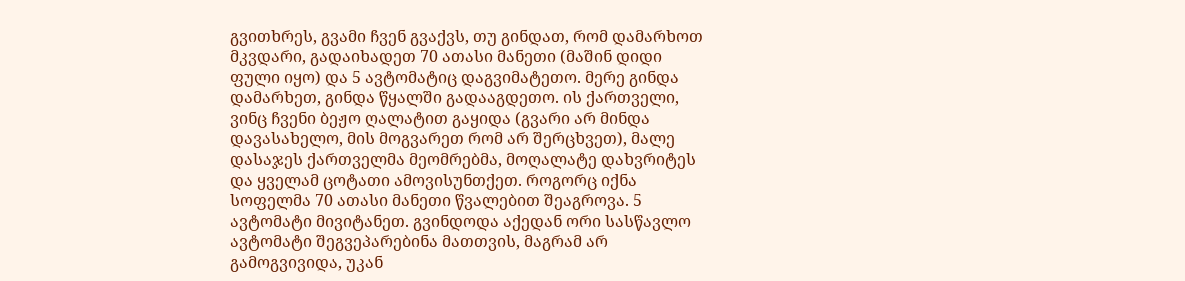გვითხრეს, გვამი ჩვენ გვაქვს, თუ გინდათ, რომ დამარხოთ მკვდარი, გადაიხადეთ 70 ათასი მანეთი (მაშინ დიდი ფული იყო) და 5 ავტომატიც დაგვიმატეთო. მერე გინდა დამარხეთ, გინდა წყალში გადააგდეთო. ის ქართველი, ვინც ჩვენი ბეჟო ღალატით გაყიდა (გვარი არ მინდა დავასახელო, მის მოგვარეთ რომ არ შერცხვეთ), მალე დასაჯეს ქართველმა მეომრებმა, მოღალატე დახვრიტეს და ყველამ ცოტათი ამოვისუნთქეთ. როგორც იქნა სოფელმა 70 ათასი მანეთი წვალებით შეაგროვა. 5 ავტომატი მივიტანეთ. გვინდოდა აქედან ორი სასწავლო ავტომატი შეგვეპარებინა მათთვის, მაგრამ არ გამოგვივიდა, უკან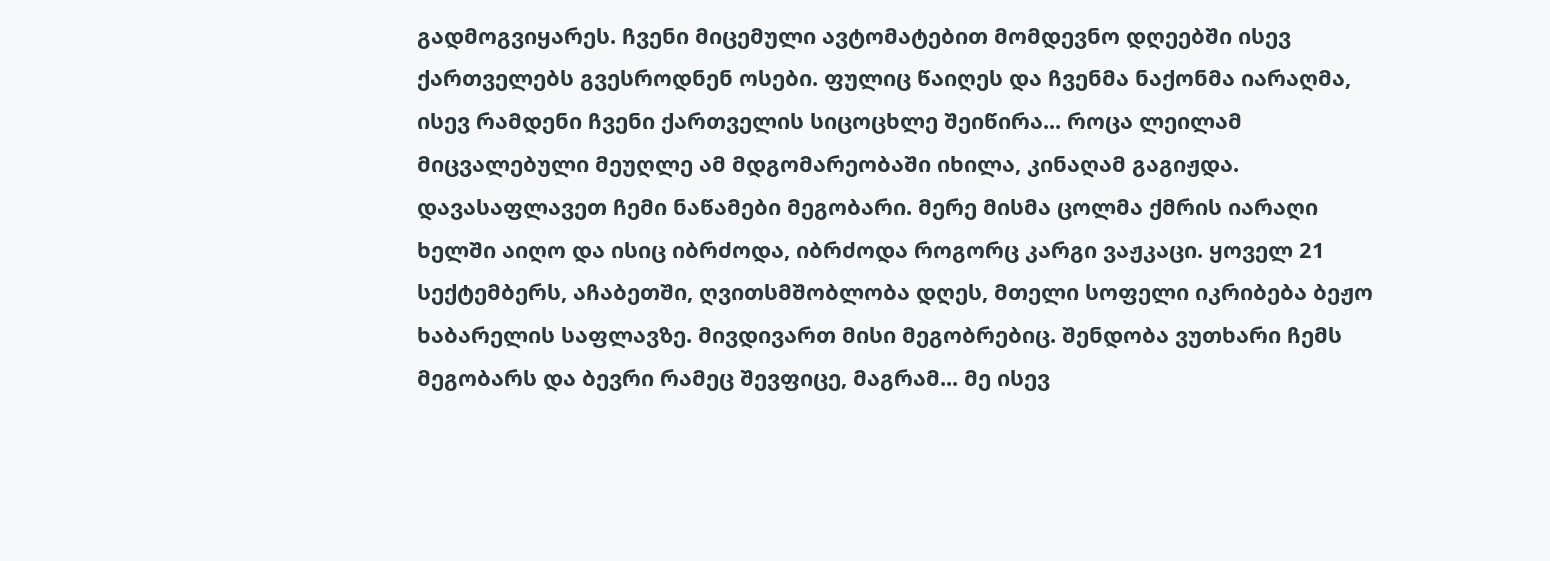გადმოგვიყარეს. ჩვენი მიცემული ავტომატებით მომდევნო დღეებში ისევ ქართველებს გვესროდნენ ოსები. ფულიც წაიღეს და ჩვენმა ნაქონმა იარაღმა, ისევ რამდენი ჩვენი ქართველის სიცოცხლე შეიწირა... როცა ლეილამ მიცვალებული მეუღლე ამ მდგომარეობაში იხილა, კინაღამ გაგიჟდა. დავასაფლავეთ ჩემი ნაწამები მეგობარი. მერე მისმა ცოლმა ქმრის იარაღი ხელში აიღო და ისიც იბრძოდა, იბრძოდა როგორც კარგი ვაჟკაცი. ყოველ 21 სექტემბერს, აჩაბეთში, ღვითსმშობლობა დღეს, მთელი სოფელი იკრიბება ბეჟო ხაბარელის საფლავზე. მივდივართ მისი მეგობრებიც. შენდობა ვუთხარი ჩემს მეგობარს და ბევრი რამეც შევფიცე, მაგრამ... მე ისევ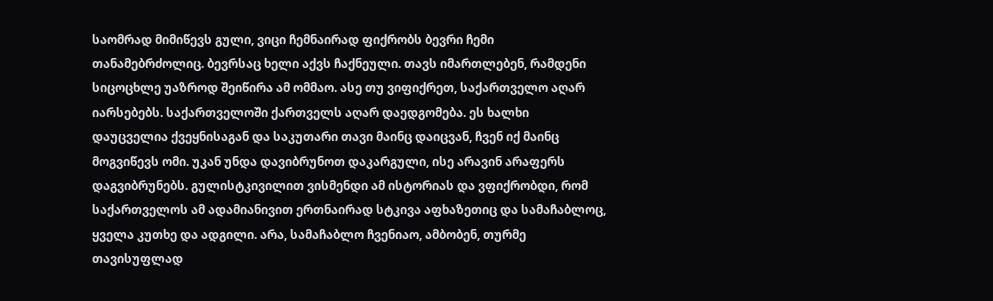საომრად მიმიწევს გული, ვიცი ჩემნაირად ფიქრობს ბევრი ჩემი თანამებრძოლიც. ბევრსაც ხელი აქვს ჩაქნეული. თავს იმართლებენ, რამდენი სიცოცხლე უაზროდ შეიწირა ამ ომმაო. ასე თუ ვიფიქრეთ, საქართველო აღარ იარსებებს. საქართველოში ქართველს აღარ დაედგომება. ეს ხალხი დაუცველია ქვეყნისაგან და საკუთარი თავი მაინც დაიცვან, ჩვენ იქ მაინც მოგვიწევს ომი. უკან უნდა დავიბრუნოთ დაკარგული, ისე არავინ არაფერს დაგვიბრუნებს. გულისტკივილით ვისმენდი ამ ისტორიას და ვფიქრობდი, რომ საქართველოს ამ ადამიანივით ერთნაირად სტკივა აფხაზეთიც და სამაჩაბლოც, ყველა კუთხე და ადგილი. არა, სამაჩაბლო ჩვენიაო, ამბობენ, თურმე თავისუფლად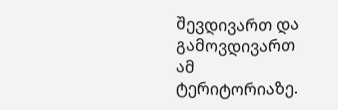შევდივართ და გამოვდივართ ამ ტერიტორიაზე.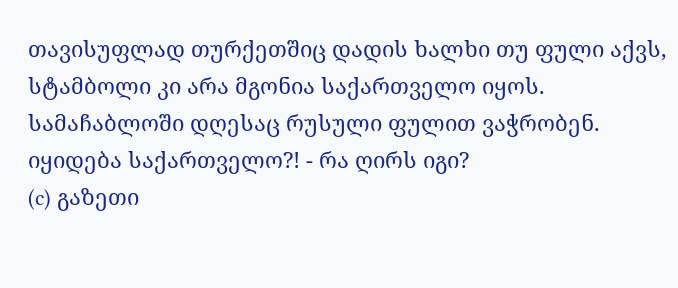თავისუფლად თურქეთშიც დადის ხალხი თუ ფული აქვს, სტამბოლი კი არა მგონია საქართველო იყოს. სამაჩაბლოში დღესაც რუსული ფულით ვაჭრობენ. იყიდება საქართველო?! - რა ღირს იგი?
(c) გაზეთი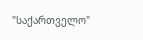"საქართველო"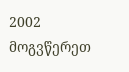2002 მოგვწერეთ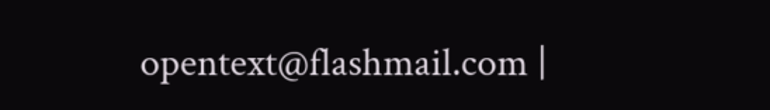opentext@flashmail.com |